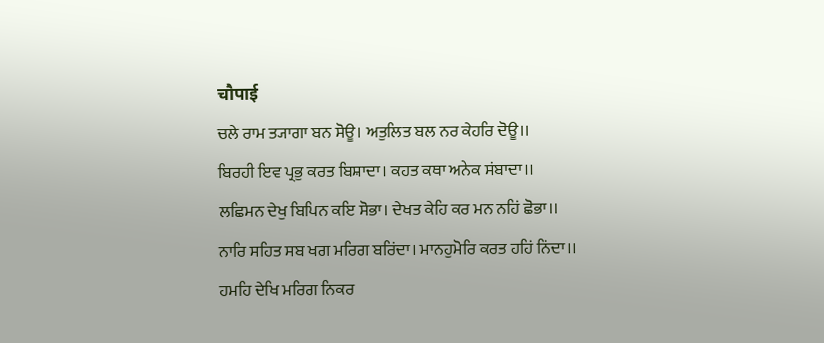चौपाई
ਚਲੇ ਰਾਮ ਤ੍ਯਾਗਾ ਬਨ ਸੋਊ। ਅਤੁਲਿਤ ਬਲ ਨਰ ਕੇਹਰਿ ਦੋਊ।।
ਬਿਰਹੀ ਇਵ ਪ੍ਰਭੁ ਕਰਤ ਬਿਸ਼ਾਦਾ। ਕਹਤ ਕਥਾ ਅਨੇਕ ਸਂਬਾਦਾ।।
ਲਛਿਮਨ ਦੇਖੁ ਬਿਪਿਨ ਕਇ ਸੋਭਾ। ਦੇਖਤ ਕੇਹਿ ਕਰ ਮਨ ਨਹਿਂ ਛੋਭਾ।।
ਨਾਰਿ ਸਹਿਤ ਸਬ ਖਗ ਮਰਿਗ ਬਰਿਂਦਾ। ਮਾਨਹੁਮੋਰਿ ਕਰਤ ਹਹਿਂ ਨਿਂਦਾ।।
ਹਮਹਿ ਦੇਖਿ ਮਰਿਗ ਨਿਕਰ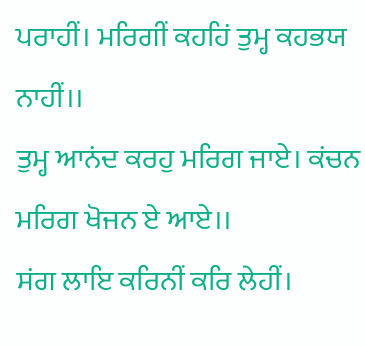ਪਰਾਹੀਂ। ਮਰਿਗੀਂ ਕਹਹਿਂ ਤੁਮ੍ਹ ਕਹਭਯ ਨਾਹੀਂ।।
ਤੁਮ੍ਹ ਆਨਂਦ ਕਰਹੁ ਮਰਿਗ ਜਾਏ। ਕਂਚਨ ਮਰਿਗ ਖੋਜਨ ਏ ਆਏ।।
ਸਂਗ ਲਾਇ ਕਰਿਨੀਂ ਕਰਿ ਲੇਹੀਂ।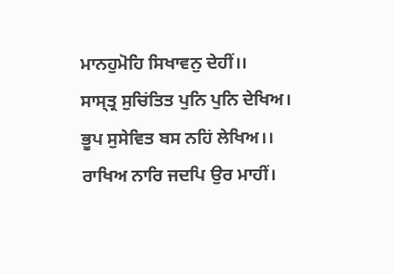ਮਾਨਹੁਮੋਹਿ ਸਿਖਾਵਨੁ ਦੇਹੀਂ।।
ਸਾਸ੍ਤ੍ਰ ਸੁਚਿਂਤਿਤ ਪੁਨਿ ਪੁਨਿ ਦੇਖਿਅ। ਭੂਪ ਸੁਸੇਵਿਤ ਬਸ ਨਹਿਂ ਲੇਖਿਅ।।
ਰਾਖਿਅ ਨਾਰਿ ਜਦਪਿ ਉਰ ਮਾਹੀਂ।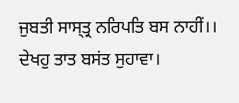ਜੁਬਤੀ ਸਾਸ੍ਤ੍ਰ ਨਰਿਪਤਿ ਬਸ ਨਾਹੀਂ।।
ਦੇਖਹੁ ਤਾਤ ਬਸਂਤ ਸੁਹਾਵਾ।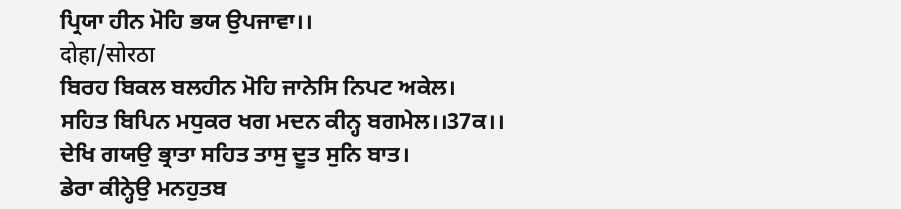ਪ੍ਰਿਯਾ ਹੀਨ ਮੋਹਿ ਭਯ ਉਪਜਾਵਾ।।
दोहा/सोरठा
ਬਿਰਹ ਬਿਕਲ ਬਲਹੀਨ ਮੋਹਿ ਜਾਨੇਸਿ ਨਿਪਟ ਅਕੇਲ।
ਸਹਿਤ ਬਿਪਿਨ ਮਧੁਕਰ ਖਗ ਮਦਨ ਕੀਨ੍ਹ ਬਗਮੇਲ।।37ਕ।।
ਦੇਖਿ ਗਯਉ ਭ੍ਰਾਤਾ ਸਹਿਤ ਤਾਸੁ ਦੂਤ ਸੁਨਿ ਬਾਤ।
ਡੇਰਾ ਕੀਨ੍ਹੇਉ ਮਨਹੁਤਬ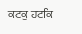ਕਟਕੁ ਹਟਕਿ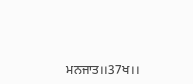ਮਨਜਾਤ।।37ਖ।।